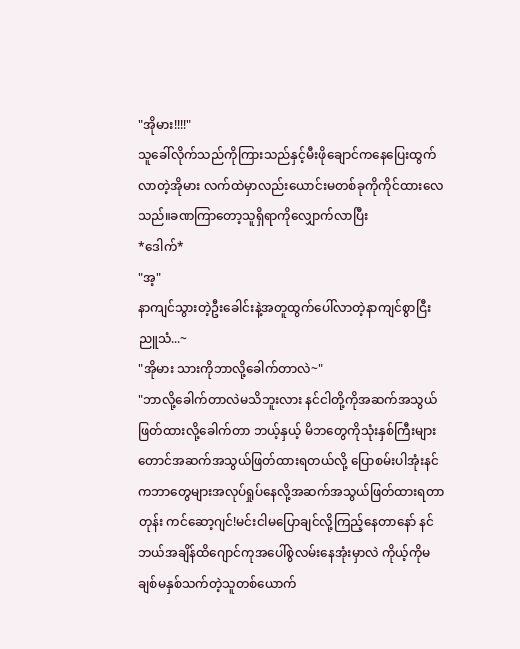"အိုမား!!!!"
သူခေါ်လိုက်သည်ကိုကြားသည်နှင့်မီးဖိုချောင်ကနေပြေးထွက်လာတဲ့အိုမား လက်ထဲမှာလည်းယောင်းမတစ်ခုကိုကိုင်ထားလေသည်။ခဏကြာတော့သူရှိရာကိုလျှောက်လာပြီး
*ဒေါက်*
"အ့"
နာကျင်သွားတဲ့ဦးခေါင်းနဲ့အတူထွက်ပေါ်လာတဲ့နာကျင်စွာငြီးညူသံ...~
"အိုမား သားကိုဘာလို့ခေါက်တာလဲ~"
"ဘာလို့ခေါက်တာလဲမသိဘူးလား နင်ငါတို့ကိုအဆက်အသွယ်ဖြတ်ထားလို့ခေါက်တာ ဘယ့်နှယ့် မိဘတွေကိုသုံးနှစ်ကြီးများတောင်အဆက်အသွယ်ဖြတ်ထားရတယ်လို့ ပြောစမ်းပါအုံးနင်ကဘာတွေများအလုပ်ရှုပ်နေလို့အဆက်အသွယ်ဖြတ်ထားရတာတုန်း ကင်ဆော့ဂျင်!မင်းငါမပြောချင်လို့ကြည့်နေတာနော် နင်ဘယ်အချိန်ထိဂျောင်ကုအပေါ်စွဲလမ်းနေအုံးမှာလဲ ကိုယ့်ကိုမချစ်မနှစ်သက်တဲ့သူတစ်ယောက်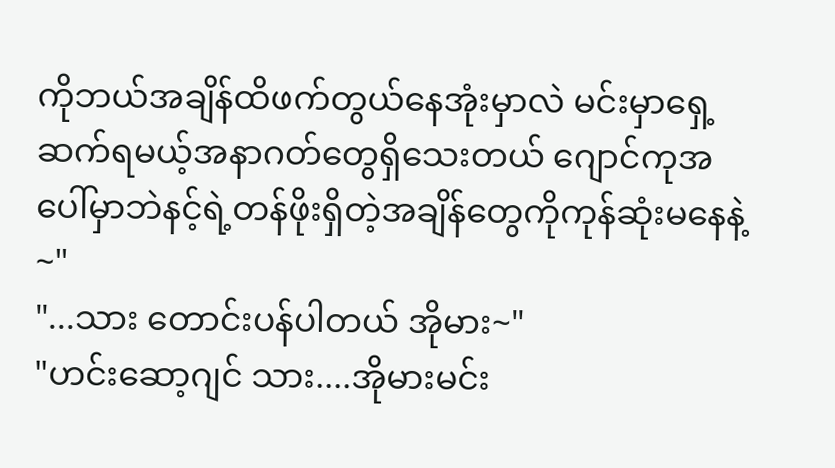ကိုဘယ်အချိန်ထိဖက်တွယ်နေအုံးမှာလဲ မင်းမှာရှေ့ဆက်ရမယ့်အနာဂတ်တွေရှိသေးတယ် ဂျောင်ကုအပေါ်မှာဘဲနင့်ရဲ့တန်ဖိုးရှိတဲ့အချိန်တွေကိုကုန်ဆုံးမနေနဲ့~"
"...သား တောင်းပန်ပါတယ် အိုမား~"
"ဟင်းဆော့ဂျင် သား....အိုမားမင်း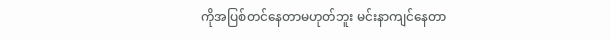ကိုအပြစ်တင်နေတာမဟုတ်ဘူး မင်းနာကျင်နေတာ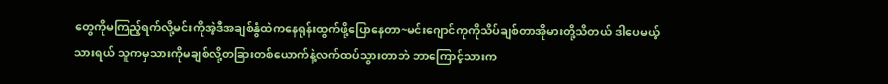တွေကိုမကြည့်ရက်လို့မင်းကိုအဲ့ဒီအချစ်နွံထဲကနေရုန်းထွက်ဖို့ပြောနေတာ~မင်းဂျောင်ကုကိုသိပ်ချစ်တာအိုမားတို့သိတယ် ဒါပေမယ့်သားရယ် သူကမှသားကိုမချစ်လို့တခြားတစ်ယောက်နဲ့လက်ထပ်သွားတာဘဲ ဘာကြောင့်သားက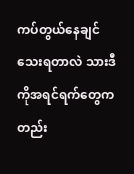ကပ်တွယ်နေချင်သေးရတာလဲ သားဒီကိုအရင်ရက်တွေကတည်း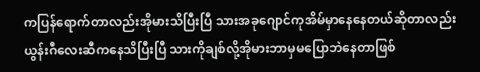ကပြန်ရောက်တာလည်းအိုမားသိပြီးပြီ သားအခုဂျောင်ကုအိမ်မှာနေနေတယ်ဆိုတာလည်းယွန်းဂီလေးဆီကနေသိပြီးပြီ သားကိုချစ်လို့အိုမားဘာမှမပြောဘဲနေတာဖြစ်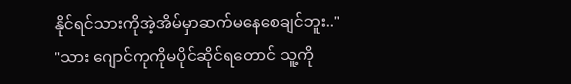နိုင်ရင်သားကိုအဲ့အိမ်မှာဆက်မနေစေချင်ဘူး.."
"သား ဂျောင်ကုကိုမပိုင်ဆိုင်ရတောင် သူ့ကို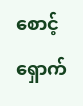စောင့်ရှောက်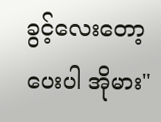ခွင့်လေးတော့ပေးပါ အိုမား"